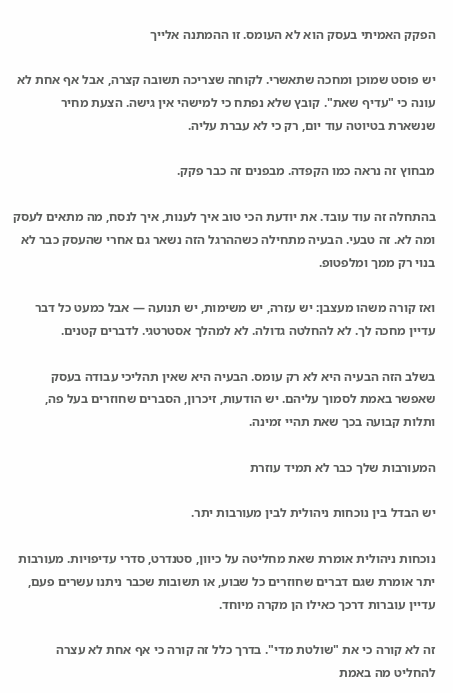הפקק האמיתי בעסק הוא לא העומס. זו ההמתנה אלייך

יש פוסט שמוכן ומחכה שתאשרי. לקוחה שצריכה תשובה קצרה, אבל אף אחת לא עונה כי "עדיף שאת". קובץ שלא נפתח כי למישהי אין גישה. הצעת מחיר שנשארת בטיוטה עוד יום, רק כי לא עברת עליה.

מבחוץ זה נראה כמו הקפדה. מבפנים זה כבר פקק.

בהתחלה זה עוד עובד. את יודעת הכי טוב איך לענות, איך לנסח, מה מתאים לעסק ומה לא. זה טבעי. הבעיה מתחילה כשההרגל הזה נשאר גם אחרי שהעסק כבר לא בנוי רק ממך ומלפטופ.

ואז קורה משהו מעצבן: יש עזרה, יש משימות, יש תנועה — אבל כמעט כל דבר עדיין מחכה לך. לא להחלטה גדולה. לא למהלך אסטרטגי. לדברים קטנים.

בשלב הזה הבעיה היא לא רק עומס. הבעיה היא שאין תהליכי עבודה בעסק שאפשר באמת לסמוך עליהם. יש הודעות, זיכרון, הסברים שחוזרים בעל פה, ותלות קבועה בכך שאת תהיי זמינה.

המעורבות שלך כבר לא תמיד עוזרת

יש הבדל בין נוכחות ניהולית לבין מעורבות יתר.

נוכחות ניהולית אומרת שאת מחליטה על כיוון, סטנדרט, סדרי עדיפויות. מעורבות יתר אומרת שגם דברים שחוזרים כל שבוע, או תשובות שכבר ניתנו עשרים פעם, עדיין עוברות דרכך כאילו הן מקרה מיוחד.

זה לא קורה כי את "שולטת מדי". בדרך כלל זה קורה כי אף אחת לא עצרה להחליט מה באמת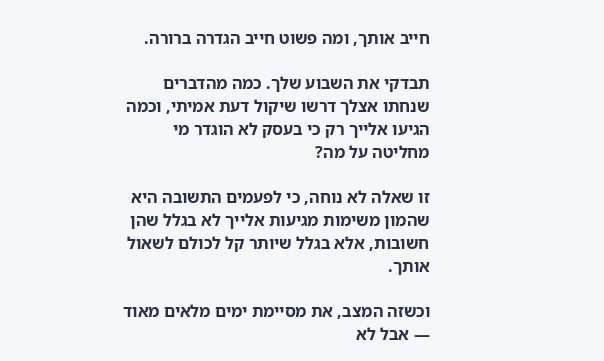חייב אותך, ומה פשוט חייב הגדרה ברורה.

תבדקי את השבוע שלך. כמה מהדברים שנחתו אצלך דרשו שיקול דעת אמיתי, וכמה הגיעו אלייך רק כי בעסק לא הוגדר מי מחליטה על מה?

זו שאלה לא נוחה, כי לפעמים התשובה היא שהמון משימות מגיעות אלייך לא בגלל שהן חשובות, אלא בגלל שיותר קל לכולם לשאול אותך.

וכשזה המצב, את מסיימת ימים מלאים מאוד — אבל לא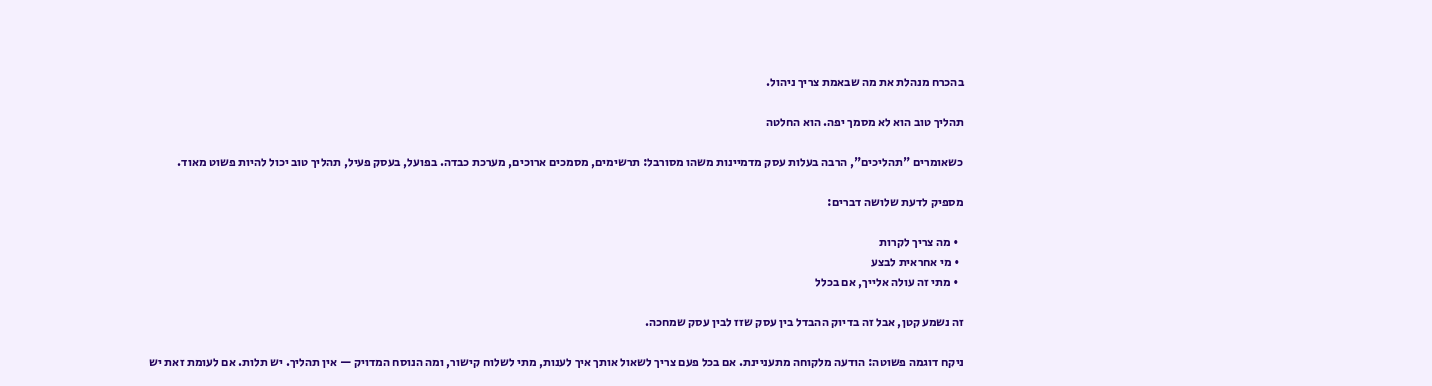בהכרח מנהלת את מה שבאמת צריך ניהול.

תהליך טוב הוא לא מסמך יפה. הוא החלטה

כשאומרים "תהליכים", הרבה בעלות עסק מדמיינות משהו מסורבל: תרשימים, מסמכים ארוכים, מערכת כבדה. בפועל, בעסק פעיל, תהליך טוב יכול להיות פשוט מאוד.

מספיק לדעת שלושה דברים:

  • מה צריך לקרות
  • מי אחראית לבצע
  • מתי זה עולה אלייך, אם בכלל

זה נשמע קטן, אבל זה בדיוק ההבדל בין עסק שזז לבין עסק שמחכה.

ניקח דוגמה פשוטה: הודעה מלקוחה מתעניינת. אם בכל פעם צריך לשאול אותך איך לענות, מתי לשלוח קישור, ומה הנוסח המדויק — אין תהליך. יש תלות. אם לעומת זאת יש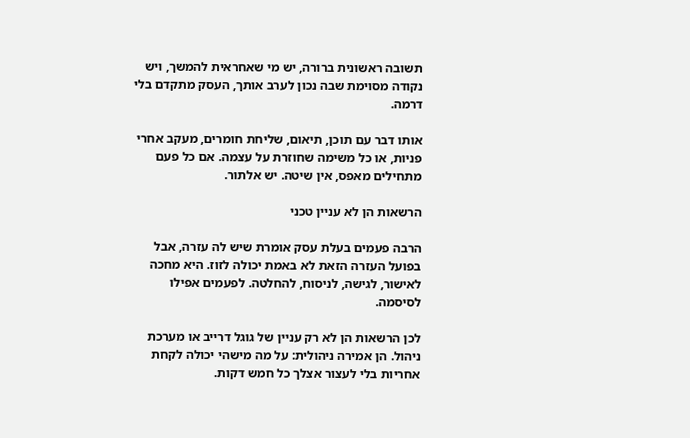תשובה ראשונית ברורה, יש מי שאחראית להמשך, ויש נקודה מסוימת שבה נכון לערב אותך, העסק מתקדם בלי דרמה.

אותו דבר עם תוכן, תיאום, שליחת חומרים, מעקב אחרי פניות, או כל משימה שחוזרת על עצמה. אם כל פעם מתחילים מאפס, אין שיטה. יש אלתור.

הרשאות הן לא עניין טכני

הרבה פעמים בעלת עסק אומרת שיש לה עזרה, אבל בפועל העזרה הזאת לא באמת יכולה לזוז. היא מחכה לאישור, לגישה, לניסוח, להחלטה. לפעמים אפילו לסיסמה.

לכן הרשאות הן לא רק עניין של גוגל דרייב או מערכת ניהול. הן אמירה ניהולית: על מה מישהי יכולה לקחת אחריות בלי לעצור אצלך כל חמש דקות.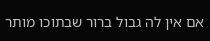אם אין לה גבול ברור שבתוכו מותר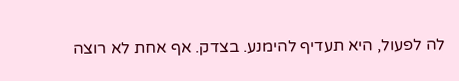לה לפעול, היא תעדיף להימנע. בצדק. אף אחת לא רוצה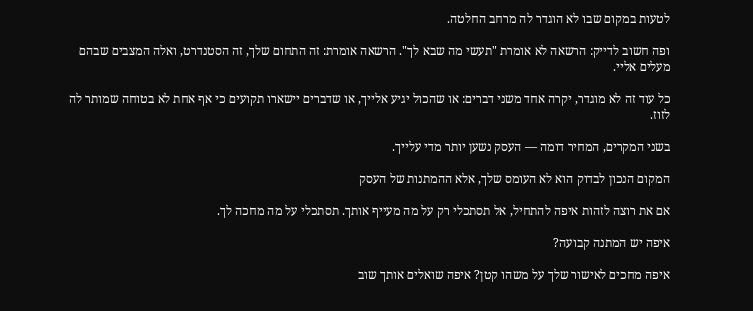לטעות במקום שבו לא הוגדר לה מרחב החלטה.

ופה חשוב לדייק: הרשאה לא אומרת "תעשי מה שבא לך". הרשאה אומרת: זה התחום שלך, זה הסטנדרט, ואלה המצבים שבהם מעלים אליי.

כל עוד זה לא מוגדר, יקרה אחד משני דברים: או שהכול יגיע אלייך, או שדברים יישארו תקועים כי אף אחת לא בטוחה שמותר לה לזוז.

בשני המקרים, המחיר דומה — העסק נשען יותר מדי עלייך.

המקום הנכון לבדוק הוא לא העומס שלך, אלא ההמתנות של העסק

אם את רוצה לזהות איפה להתחיל, אל תסתכלי רק על מה מעייף אותך. תסתכלי על מה מחכה לך.

איפה יש המתנה קבועה?

איפה מחכים לאישור שלך על משהו קטן? איפה שואלים אותך שוב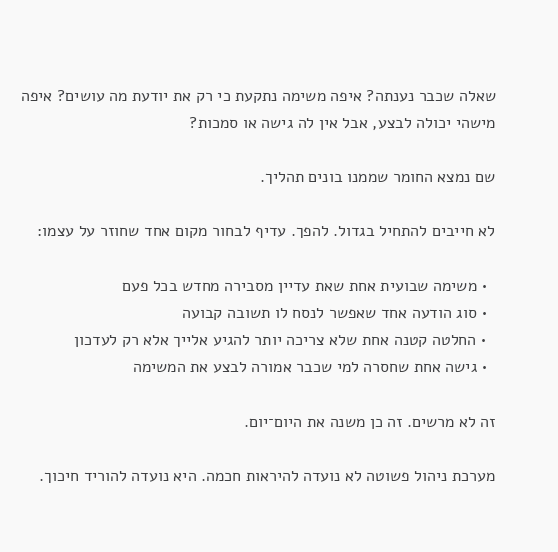שאלה שכבר נענתה? איפה משימה נתקעת כי רק את יודעת מה עושים? איפה מישהי יכולה לבצע, אבל אין לה גישה או סמכות?

שם נמצא החומר שממנו בונים תהליך.

לא חייבים להתחיל בגדול. להפך. עדיף לבחור מקום אחד שחוזר על עצמו:

  • משימה שבועית אחת שאת עדיין מסבירה מחדש בכל פעם
  • סוג הודעה אחד שאפשר לנסח לו תשובה קבועה
  • החלטה קטנה אחת שלא צריכה יותר להגיע אלייך אלא רק לעדכון
  • גישה אחת שחסרה למי שכבר אמורה לבצע את המשימה

זה לא מרשים. זה כן משנה את היום־יום.

מערכת ניהול פשוטה לא נועדה להיראות חכמה. היא נועדה להוריד חיכוך.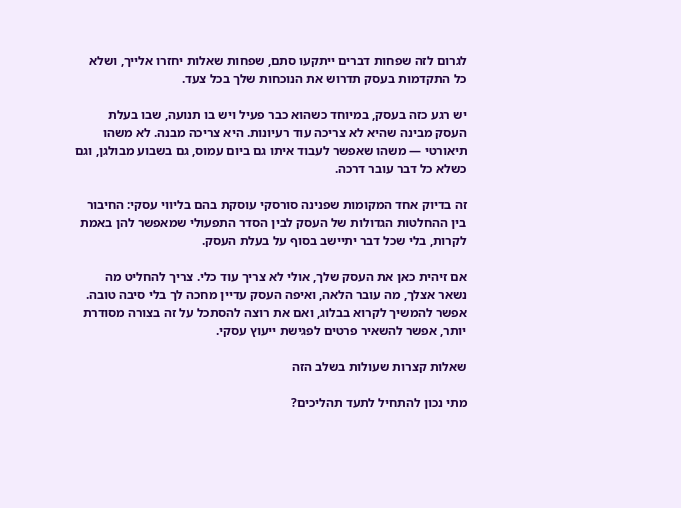לגרום לזה שפחות דברים ייתקעו סתם, שפחות שאלות יחזרו אלייך, ושלא כל התקדמות בעסק תדרוש את הנוכחות שלך בכל צעד.

יש רגע כזה בעסק, במיוחד כשהוא כבר פעיל ויש בו תנועה, שבו בעלת העסק מבינה שהיא לא צריכה עוד רעיונות. היא צריכה מבנה. לא משהו תיאורטי — משהו שאפשר לעבוד איתו גם ביום עמוס, גם בשבוע מבולגן, וגם כשלא כל דבר עובר דרכה.

זה בדיוק אחד המקומות שפנינה סורסקי עוסקת בהם בליווי עסקי: החיבור בין ההחלטות הגדולות של העסק לבין הסדר התפעולי שמאפשר להן באמת לקרות, בלי שכל דבר יתיישב בסוף על בעלת העסק.

אם זיהית כאן את העסק שלך, אולי לא צריך עוד כלי. צריך להחליט מה נשאר אצלך, מה עובר הלאה, ואיפה העסק עדיין מחכה לך בלי סיבה טובה. אפשר להמשיך לקרוא בבלוג, ואם את רוצה להסתכל על זה בצורה מסודרת יותר, אפשר להשאיר פרטים לפגישת ייעוץ עסקי.

שאלות קצרות שעולות בשלב הזה

מתי נכון להתחיל לתעד תהליכים?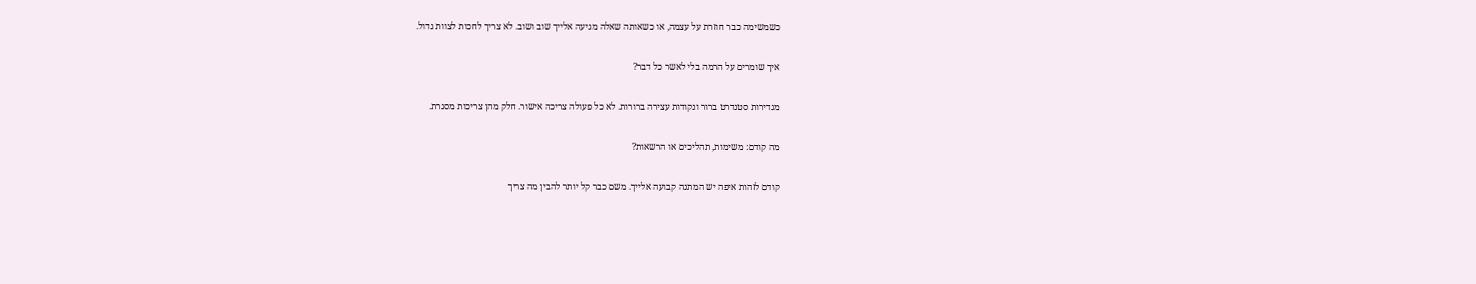כשמשימה כבר חוזרת על עצמה, או כשאותה שאלה מגיעה אלייך שוב ושוב. לא צריך לחכות לצוות גדול.

איך שומרים על הרמה בלי לאשר כל דבר?

מגדירות סטנדרט ברור ונקודות עצירה ברורות. לא כל פעולה צריכה אישור. חלק מהן צריכות מסגרת.

מה קודם: משימות, תהליכים או הרשאות?

קודם לזהות איפה יש המתנה קבועה אלייך. משם כבר קל יותר להבין מה צריך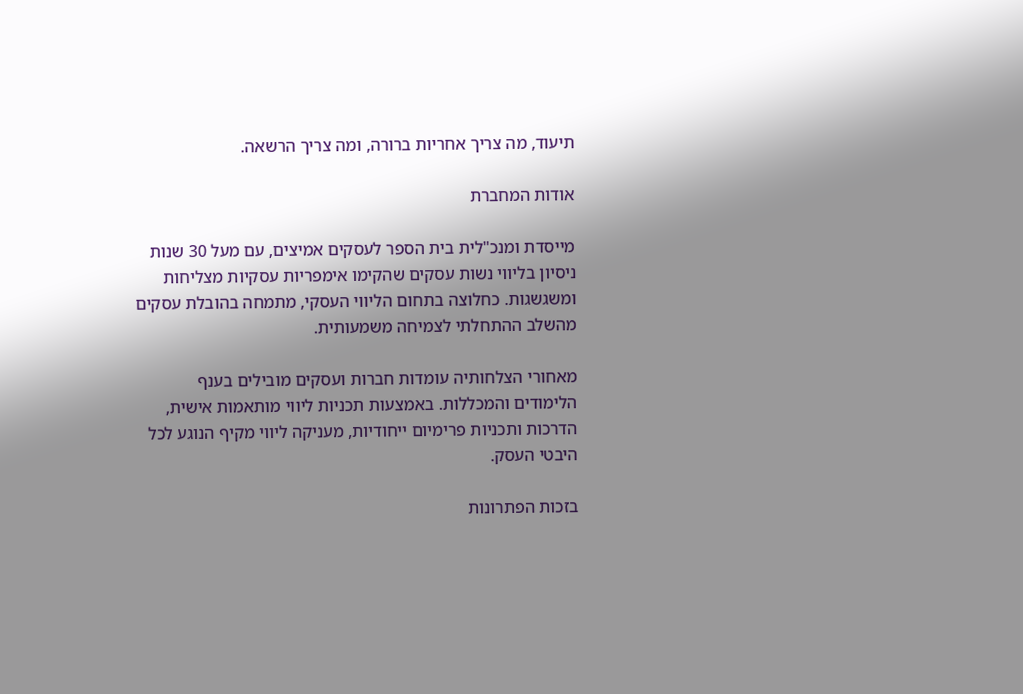תיעוד, מה צריך אחריות ברורה, ומה צריך הרשאה.

אודות המחברת

מייסדת ומנכ"לית בית הספר לעסקים אמיצים, עם מעל 30 שנות ניסיון בליווי נשות עסקים שהקימו אימפריות עסקיות מצליחות ומשגשגות. כחלוצה בתחום הליווי העסקי, מתמחה בהובלת עסקים מהשלב ההתחלתי לצמיחה משמעותית.

מאחורי הצלחותיה עומדות חברות ועסקים מובילים בענף הלימודים והמכללות. באמצעות תכניות ליווי מותאמות אישית, הדרכות ותכניות פרימיום ייחודיות, מעניקה ליווי מקיף הנוגע לכל היבטי העסק.

בזכות הפתרונות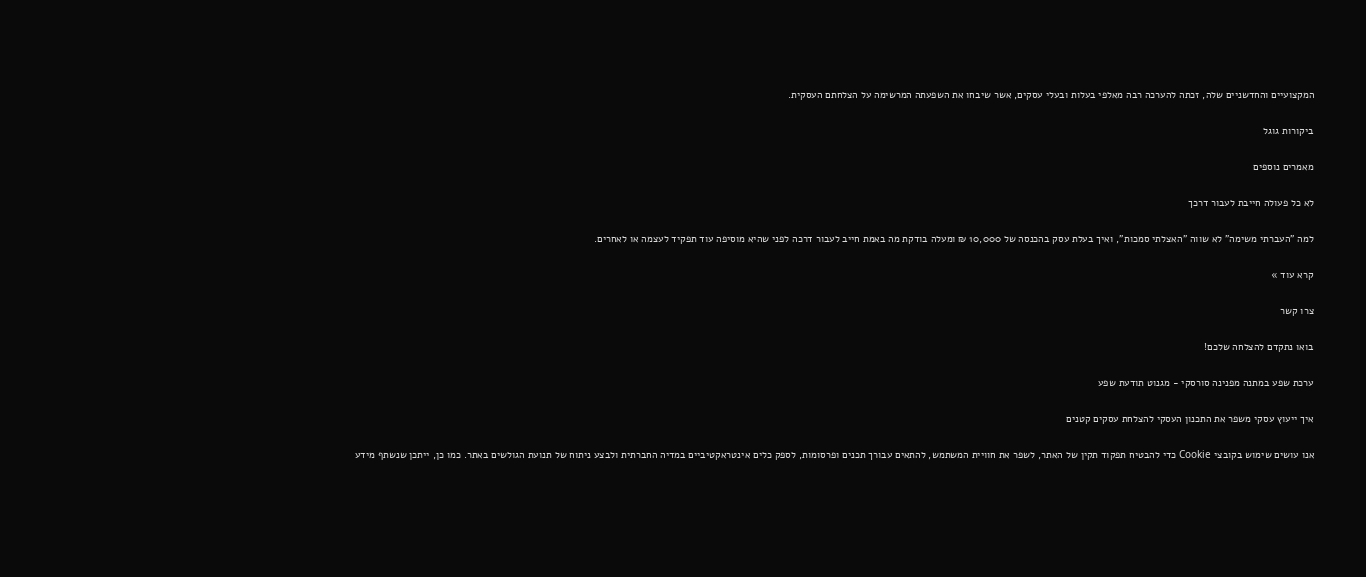המקצועיים והחדשניים שלה, זכתה להערכה רבה מאלפי בעלות ובעלי עסקים, אשר שיבחו את השפעתה המרשימה על הצלחתם העסקית.

ביקורות גוגל

מאמרים נוספים

לא כל פעולה חייבת לעבור דרכך

למה "העברתי משימה" לא שווה "האצלתי סמכות", ואיך בעלת עסק בהכנסה של 10,000 ₪ ומעלה בודקת מה באמת חייב לעבור דרכה לפני שהיא מוסיפה עוד תפקיד לעצמה או לאחרים.

קרא עוד »

צרו קשר

בואו נתקדם להצלחה שלכם!

ערכת שפע במתנה מפנינה סורסקי - מגנוט תודעת שפע

איך ייעוץ עסקי משפר את התכנון העסקי להצלחת עסקים קטנים

אנו עושים שימוש בקובצי Cookie כדי להבטיח תפקוד תקין של האתר, לשפר את חוויית המשתמש, להתאים עבורך תכנים ופרסומות, לספק כלים אינטראקטיביים במדיה החברתית ולבצע ניתוח של תנועת הגולשים באתר. כמו כן, ייתכן שנשתף מידע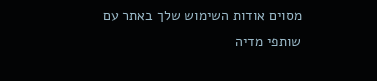מסוים אודות השימוש שלך באתר עם שותפי מדיה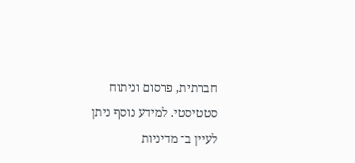חברתית, פרסום וניתוח סטטיסטי. למידע נוסף ניתן לעיין ב־ מדיניות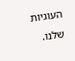העוגיות שלנו.